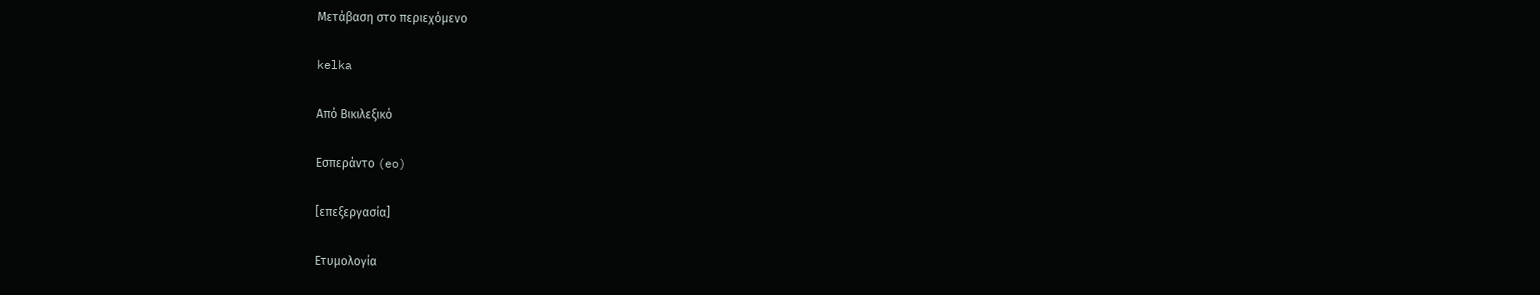Μετάβαση στο περιεχόμενο

kelka

Από Βικιλεξικό

Εσπεράντο (eo)

[επεξεργασία]

Ετυμολογία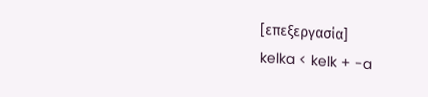[επεξεργασία]
kelka < kelk + -a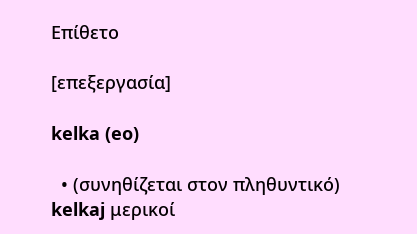Επίθετο

[επεξεργασία]

kelka (eo)

  • (συνηθίζεται στον πληθυντικό) kelkaj μερικοί